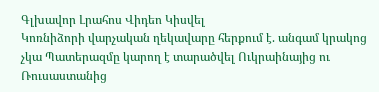Գլխավոր Լրահոս Վիդեո Կիսվել
Կոռնիձորի վարչական ղեկավարը հերքում է. անգամ կրակոց չկա Պատերազմը կարող է տարածվել Ուկրաինայից ու Ռուսաստանից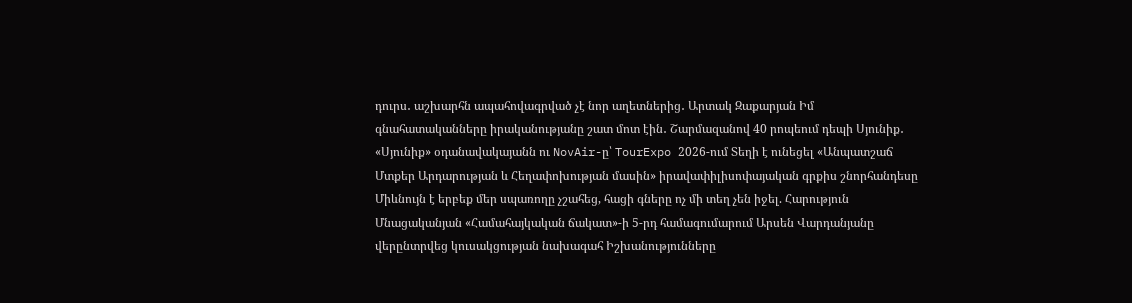դուրս․ աշխարհն ապահովագրված չէ նոր աղետներից․ Արտակ Զաքարյան Իմ գնահատականները իրականությանը շատ մոտ էին․ Շարմազանով 40 րոպեում դեպի Սյունիք․ «Սյունիք» օդանավակայանն ու NovAir-ը՝ TourExpo 2026-ում Տեղի է ունեցել «Անպատշաճ Մտքեր Արդարության և Հեղափոխության մասին» իրավափիլիսոփայական գրքիս շնորհանդեսը Միևնույն է երբեք մեր սպառողը չշահեց, հացի գները ոչ մի տեղ չեն իջել. Հարություն Մնացականյան «Համահայկական ճակատ»-ի 5-րդ համագումարում Արսեն Վարդանյանը վերընտրվեց կուսակցության նախագահ Իշխանությունները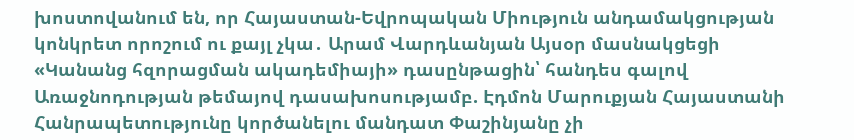խոստովանում են, որ Հայաստան-Եվրոպական Միություն անդամակցության կոնկրետ որոշում ու քայլ չկա․ Արամ Վարդևանյան Այսօր մասնակցեցի «Կանանց հզորացման ակադեմիայի» դասընթացին՝ հանդես գալով Առաջնոդության թեմայով դասախոսությամբ. Էդմոն Մարուքյան Հայաստանի Հանրապետությունը կործանելու մանդատ Փաշինյանը չի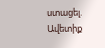ստացել. Ավետիք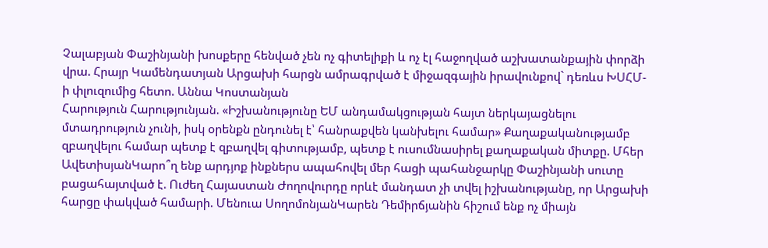Չալաբյան Փաշինյանի խոսքերը հենված չեն ոչ գիտելիքի և ոչ էլ հաջողված աշխատանքային փորձի վրա. Հրայր Կամենդատյան Արցախի հարցն ամրագրված է միջազգային իրավունքով` դեռևս ԽՍՀՄ-ի փլուզումից հետո. Աննա Կոստանյան
Հարություն Հարությունյան. «Իշխանությունը ԵՄ անդամակցության հայտ ներկայացնելու մտադրություն չունի, իսկ օրենքն ընդունել է՝ հանրաքվեն կանխելու համար» Քաղաքականությամբ զբաղվելու համար պետք է զբաղվել գիտությամբ, պետք է ուսումնասիրել քաղաքական միտքը. Մհեր ԱվետիսյանԿարո՞ղ ենք արդյոք ինքներս ապահովել մեր հացի պահանջարկը Փաշինյանի սուտը բացահայտված է. Ուժեղ Հայաստան Ժողովուրդը որևէ մանդատ չի տվել իշխանությանը, որ Արցախի հարցը փակված համարի. Մենուա ՍողոմոնյանԿարեն Դեմիրճյանին հիշում ենք ոչ միայն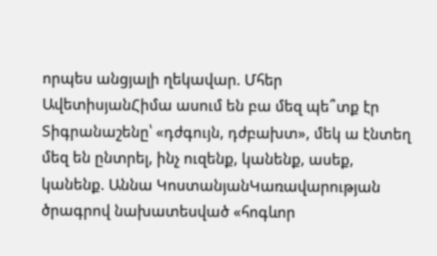որպես անցյալի ղեկավար. Մհեր ԱվետիսյանՀիմա ասում են բա մեզ պե՞տք էր Տիգրանաշենը՝ «դժգույն, դժբախտ», մեկ ա էնտեղ մեզ են ընտրել, ինչ ուզենք, կանենք, ասեք, կանենք. Աննա ԿոստանյանԿառավարության ծրագրով նախատեսված «հոգևոր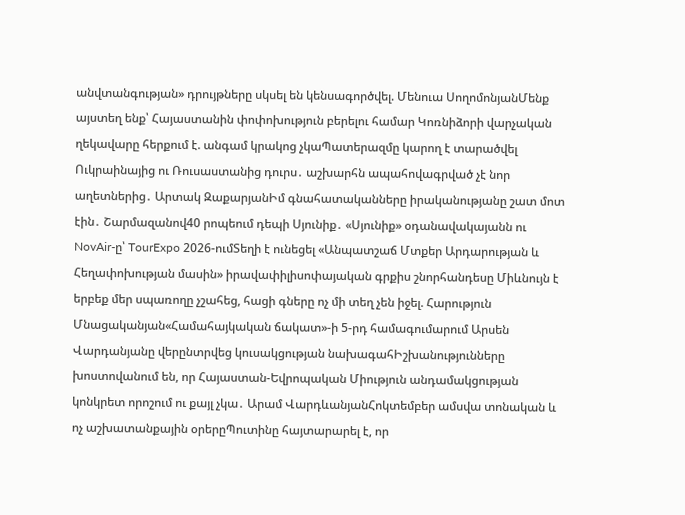անվտանգության» դրույթները սկսել են կենսագործվել. Մենուա ՍողոմոնյանՄենք այստեղ ենք՝ Հայաստանին փոփոխություն բերելու համար Կոռնիձորի վարչական ղեկավարը հերքում է. անգամ կրակոց չկաՊատերազմը կարող է տարածվել Ուկրաինայից ու Ռուսաստանից դուրս․ աշխարհն ապահովագրված չէ նոր աղետներից․ Արտակ ԶաքարյանԻմ գնահատականները իրականությանը շատ մոտ էին․ Շարմազանով40 րոպեում դեպի Սյունիք․ «Սյունիք» օդանավակայանն ու NovAir-ը՝ TourExpo 2026-ումՏեղի է ունեցել «Անպատշաճ Մտքեր Արդարության և Հեղափոխության մասին» իրավափիլիսոփայական գրքիս շնորհանդեսը Միևնույն է երբեք մեր սպառողը չշահեց, հացի գները ոչ մի տեղ չեն իջել. Հարություն Մնացականյան«Համահայկական ճակատ»-ի 5-րդ համագումարում Արսեն Վարդանյանը վերընտրվեց կուսակցության նախագահԻշխանությունները խոստովանում են, որ Հայաստան-Եվրոպական Միություն անդամակցության կոնկրետ որոշում ու քայլ չկա․ Արամ ՎարդևանյանՀոկտեմբեր ամսվա տոնական և ոչ աշխատանքային օրերըՊուտինը հայտարարել է, որ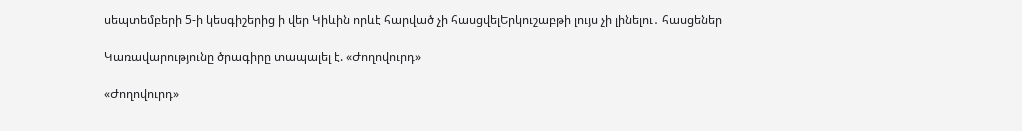սեպտեմբերի 5-ի կեսգիշերից ի վեր Կիևին որևէ հարված չի հասցվելԵրկուշաբթի լույս չի լինելու․ հասցեներ

Կառավարությունը ծրագիրը տապալել է. «Ժողովուրդ»

«Ժողովուրդ»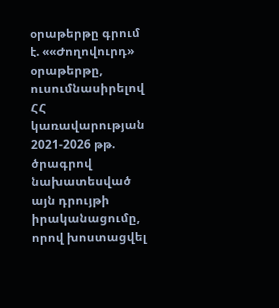օրաթերթը գրում է. ««Ժողովուրդ» օրաթերթը, ուսումնասիրելով ՀՀ կառավարության 2021-2026 թթ. ծրագրով նախատեսված այն դրույթի իրականացումը, որով խոստացվել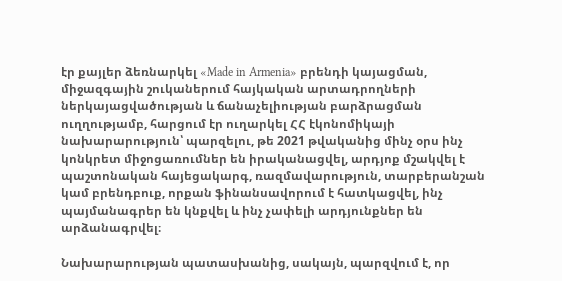էր քայլեր ձեռնարկել «Made in Armenia» բրենդի կայացման, միջազգային շուկաներում հայկական արտադրողների ներկայացվածության և ճանաչելիության բարձրացման ուղղությամբ, հարցում էր ուղարկել ՀՀ էկոնոմիկայի նախարարություն՝ պարզելու, թե 2021 թվականից մինչ օրս ինչ կոնկրետ միջոցառումներ են իրականացվել, արդյոք մշակվել է պաշտոնական հայեցակարգ, ռազմավարություն, տարբերանշան կամ բրենդբուք, որքան ֆինանսավորում է հատկացվել, ինչ պայմանագրեր են կնքվել և ինչ չափելի արդյունքներ են արձանագրվել։

Նախարարության պատասխանից, սակայն, պարզվում է, որ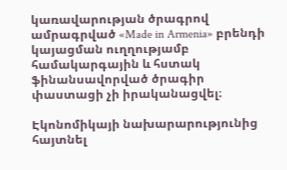կառավարության ծրագրով ամրագրված «Made in Armenia» բրենդի կայացման ուղղությամբ համակարգային և հստակ ֆինանսավորված ծրագիր փաստացի չի իրականացվել։

Էկոնոմիկայի նախարարությունից հայտնել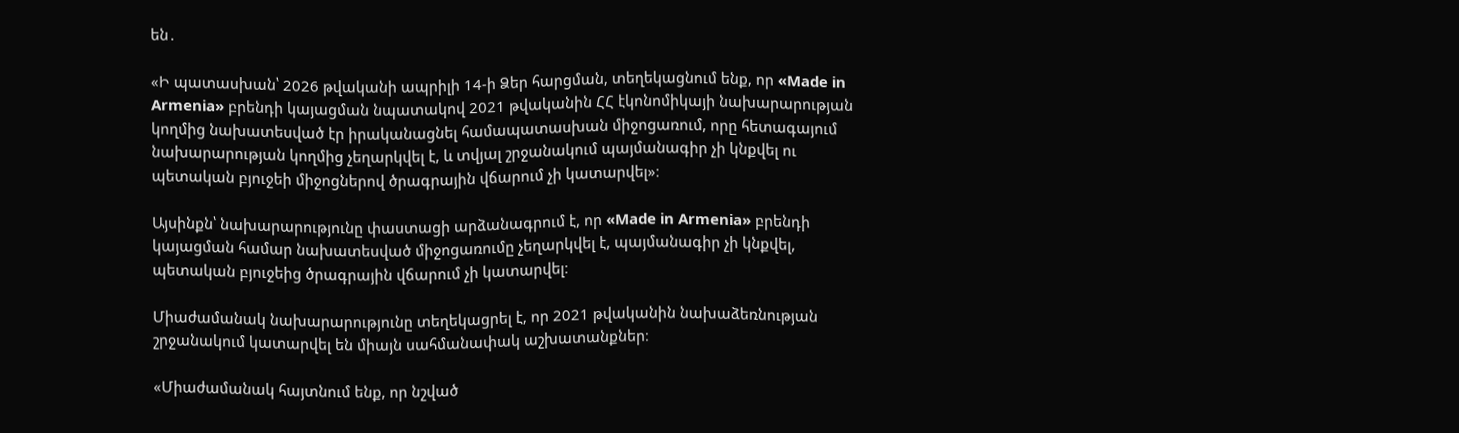են․

«Ի պատասխան՝ 2026 թվականի ապրիլի 14-ի Ձեր հարցման, տեղեկացնում ենք, որ «Made in Armenia» բրենդի կայացման նպատակով 2021 թվականին ՀՀ էկոնոմիկայի նախարարության կողմից նախատեսված էր իրականացնել համապատասխան միջոցառում, որը հետագայում նախարարության կողմից չեղարկվել է, և տվյալ շրջանակում պայմանագիր չի կնքվել ու պետական բյուջեի միջոցներով ծրագրային վճարում չի կատարվել»։

Այսինքն՝ նախարարությունը փաստացի արձանագրում է, որ «Made in Armenia» բրենդի կայացման համար նախատեսված միջոցառումը չեղարկվել է, պայմանագիր չի կնքվել, պետական բյուջեից ծրագրային վճարում չի կատարվել։

Միաժամանակ նախարարությունը տեղեկացրել է, որ 2021 թվականին նախաձեռնության շրջանակում կատարվել են միայն սահմանափակ աշխատանքներ։

«Միաժամանակ հայտնում ենք, որ նշված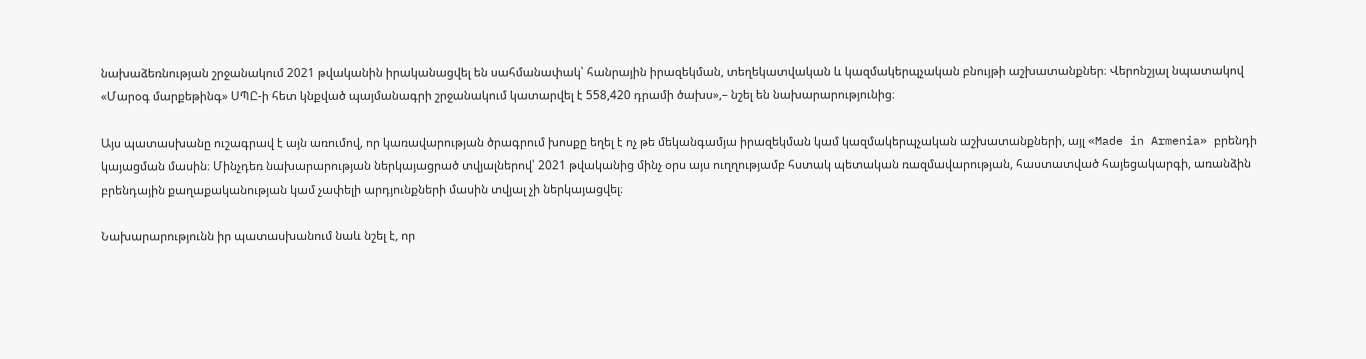նախաձեռնության շրջանակում 2021 թվականին իրականացվել են սահմանափակ՝ հանրային իրազեկման, տեղեկատվական և կազմակերպչական բնույթի աշխատանքներ։ Վերոնշյալ նպատակով «Մարօգ մարքեթինգ» ՍՊԸ-ի հետ կնքված պայմանագրի շրջանակում կատարվել է 558,420 դրամի ծախս»,– նշել են նախարարությունից։

Այս պատասխանը ուշագրավ է այն առումով, որ կառավարության ծրագրում խոսքը եղել է ոչ թե մեկանգամյա իրազեկման կամ կազմակերպչական աշխատանքների, այլ «Made in Armenia» բրենդի կայացման մասին։ Մինչդեռ նախարարության ներկայացրած տվյալներով՝ 2021 թվականից մինչ օրս այս ուղղությամբ հստակ պետական ռազմավարության, հաստատված հայեցակարգի, առանձին բրենդային քաղաքականության կամ չափելի արդյունքների մասին տվյալ չի ներկայացվել։

Նախարարությունն իր պատասխանում նաև նշել է, որ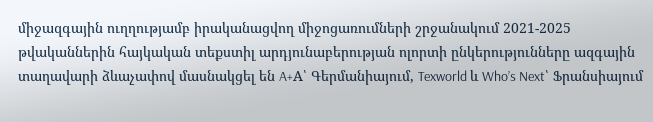միջազգային ուղղությամբ իրականացվող միջոցառումների շրջանակում 2021-2025 թվականներին հայկական տեքստիլ արդյունաբերության ոլորտի ընկերությունները ազգային տաղավարի ձևաչափով մասնակցել են A+A՝ Գերմանիայում, Texworld և Who’s Next՝ Ֆրանսիայում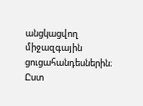անցկացվող միջազգային ցուցահանդեսներին։ Ըստ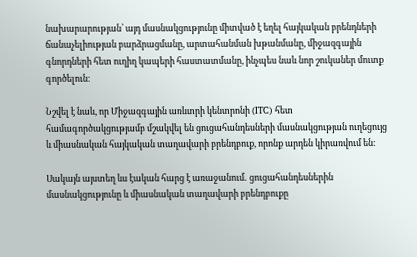նախարարության՝ այդ մասնակցությունը միտված է եղել հայկական բրենդների ճանաչելիության բարձրացմանը, արտահանման խթանմանը, միջազգային գնորդների հետ ուղիղ կապերի հաստատմանը, ինչպես նաև նոր շուկաներ մուտք գործելուն։

Նշվել է նաև, որ Միջազգային առևտրի կենտրոնի (ITC) հետ համագործակցությամբ մշակվել են ցուցահանդեսների մասնակցության ուղեցույց և միասնական հայկական տաղավարի բրենդբուք, որոնք արդեն կիրառվում են։

Սակայն այստեղ ևս էական հարց է առաջանում․ ցուցահանդեսներին մասնակցությունը և միասնական տաղավարի բրենդբուքը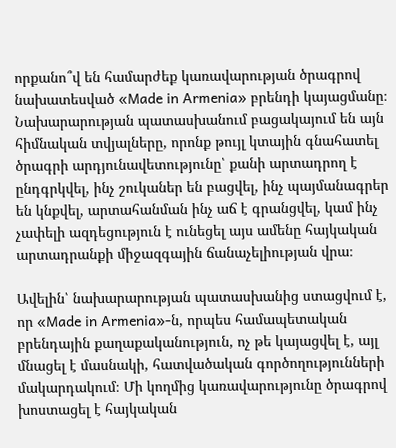որքանո՞վ են համարժեք կառավարության ծրագրով նախատեսված «Made in Armenia» բրենդի կայացմանը։ Նախարարության պատասխանում բացակայում են այն հիմնական տվյալները, որոնք թույլ կտային գնահատել ծրագրի արդյունավետությունը՝ քանի արտադրող է ընդգրկվել, ինչ շուկաներ են բացվել, ինչ պայմանագրեր են կնքվել, արտահանման ինչ աճ է գրանցվել, կամ ինչ չափելի ազդեցություն է ունեցել այս ամենը հայկական արտադրանքի միջազգային ճանաչելիության վրա։

Ավելին՝ նախարարության պատասխանից ստացվում է, որ «Made in Armenia»-ն, որպես համապետական բրենդային քաղաքականություն, ոչ թե կայացվել է, այլ մնացել է մասնակի, հատվածական գործողությունների մակարդակում։ Մի կողմից կառավարությունը ծրագրով խոստացել է հայկական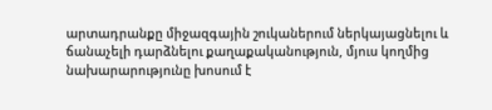արտադրանքը միջազգային շուկաներում ներկայացնելու և ճանաչելի դարձնելու քաղաքականություն, մյուս կողմից նախարարությունը խոսում է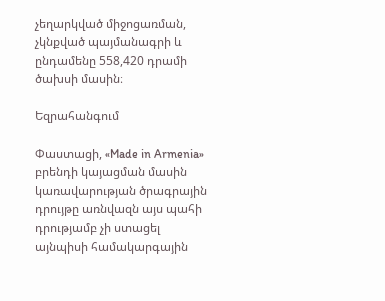չեղարկված միջոցառման, չկնքված պայմանագրի և ընդամենը 558,420 դրամի ծախսի մասին։

Եզրահանգում

Փաստացի, «Made in Armenia» բրենդի կայացման մասին կառավարության ծրագրային դրույթը առնվազն այս պահի դրությամբ չի ստացել այնպիսի համակարգային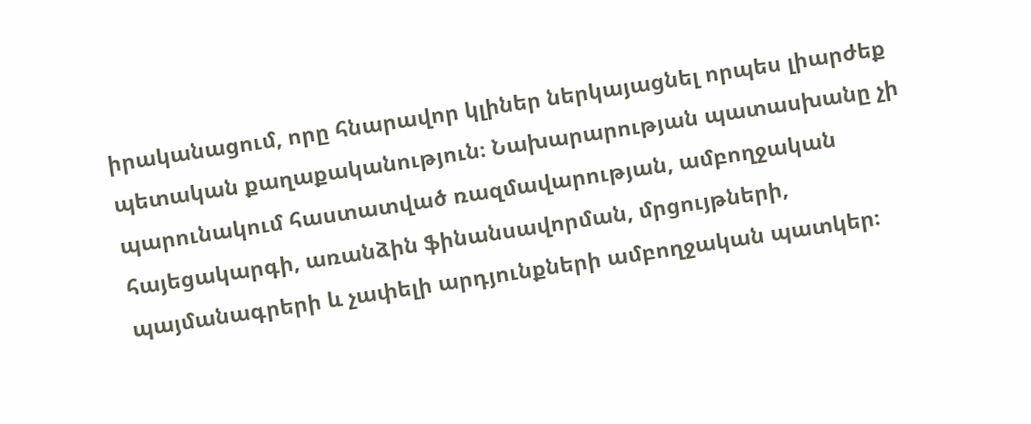իրականացում, որը հնարավոր կլիներ ներկայացնել որպես լիարժեք պետական քաղաքականություն։ Նախարարության պատասխանը չի պարունակում հաստատված ռազմավարության, ամբողջական հայեցակարգի, առանձին ֆինանսավորման, մրցույթների, պայմանագրերի և չափելի արդյունքների ամբողջական պատկեր։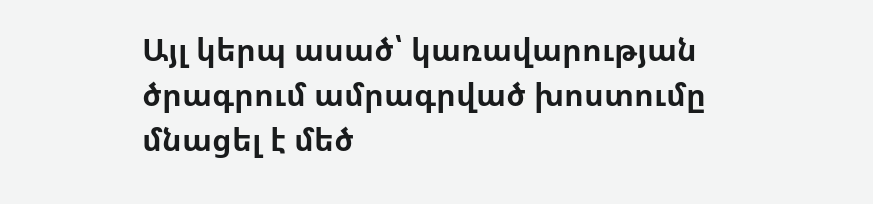Այլ կերպ ասած՝ կառավարության ծրագրում ամրագրված խոստումը մնացել է մեծ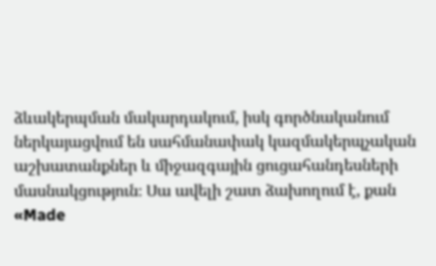ձևակերպման մակարդակում, իսկ գործնականում ներկայացվում են սահմանափակ կազմակերպչական աշխատանքներ և միջազգային ցուցահանդեսների մասնակցություն։ Սա ավելի շատ ձախողում է, քան «Made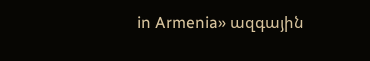in Armenia» ազգային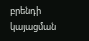բրենդի կայացման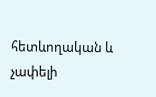հետևողական և չափելի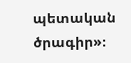պետական ծրագիր»։